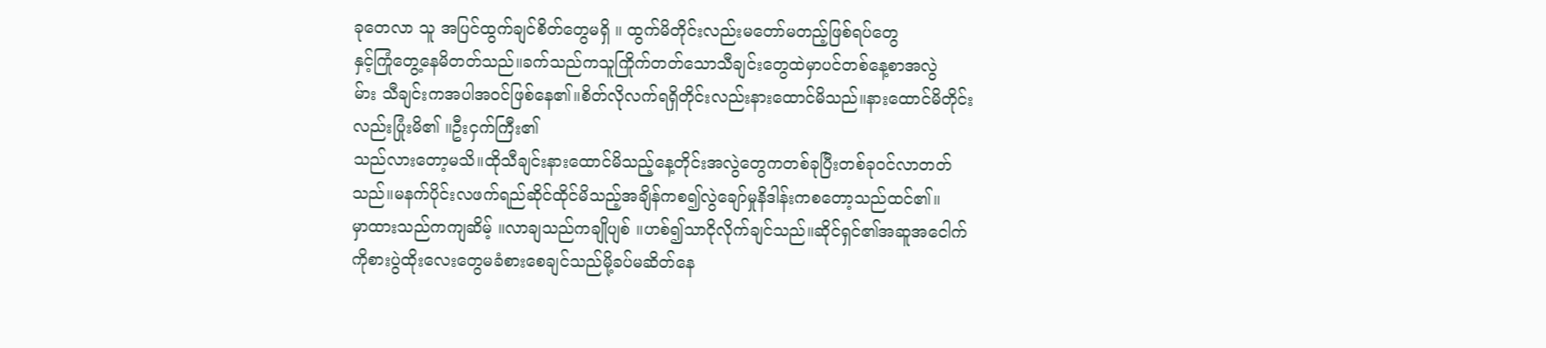ခုတေလာ သူ အပြင်ထွက်ချင်စိတ်တွေမရှိ ။ ထွက်မိတိုင်းလည်းမတော်မတည့်ဖြစ်ရပ်တွေ
နှင့်ကြုံတွေ့နေမိတတ်သည်။ခက်သည်ကသူကြိုက်တတ်သောသီချင်းတွေထဲမှာပင်တစ်နေ့စာအလွဲ
မ်ား သီချင်းကအပါအ၀င်ဖြစ်နေ၏။စိတ်လိုလက်ရရှိတိုင်းလည်းနားထောင်မိသည်။နားထောင်မိတိုင်း
လည်းပြုံးမိ၏ ။ဦးငှက်ကြီး၏
သည်လားတော့မသိ။ထိုသီချင်းနားထောင်မိသည့်နေ့တိုင်းအလွဲတွေကတစ်ခုပြီးတစ်ခု၀င်လာတတ်
သည်။မနက်ပိုင်းလဖက်ရည်ဆိုင်ထိုင်မိသည့်အချိန်ကစ၍လွဲချော်မှုနိဒါန်းကစတော့သည်ထင်၏။
မှာထားသည်ကကျဆိမ့် ။လာချသည်ကချိုပျစ် ။ဟစ်၍သာငိုလိုက်ချင်သည်။ဆိုင်ရှင်၏အဆူအငေါက်
ကိုစားပွဲထိုးလေးတွေမခံစားစေချင်သည်မို့ခပ်မဆိတ်နေ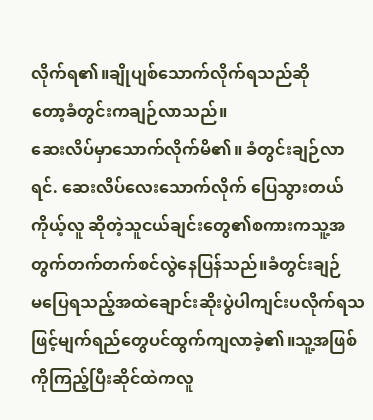လိုက်ရ၏။ချိုပျစ်သောက်လိုက်ရသည်ဆို
တော့ခံတွင်းကချဉ်လာသည်။
ဆေးလိပ်မှာသောက်လိုက်မိ၏။ ခံတွင်းချဉ်လာရင်. ဆေးလိပ်လေးသောက်လိုက် ပြေသွားတယ်
ကိုယ့်လူ ဆိုတဲ့သူငယ်ချင်းတွေ၏စကားကသူ့အတွက်တက်တက်စင်လွဲနေပြန်သည်။ခံတွင်းချဉ်
မပြေရသည့်အထဲချောင်းဆိုးပွဲပါကျင်းပလိုက်ရသဖြင့်မျက်ရည်တွေပင်ထွက်ကျလာခဲ့၏။သူ့အဖြစ်
ကိုကြည့်ပြီးဆိုင်ထဲကလူ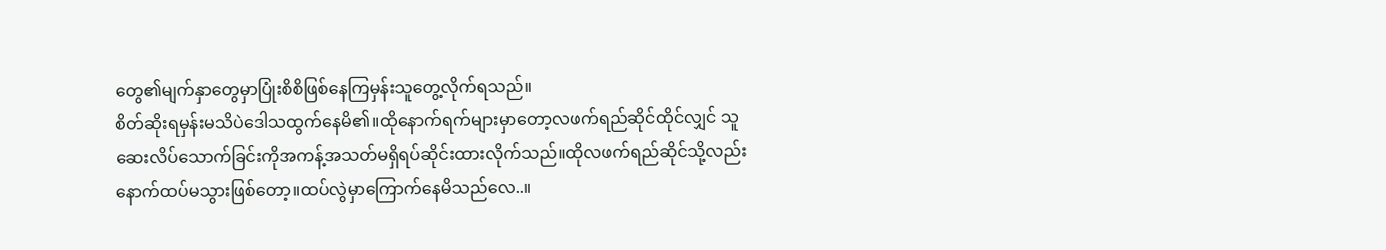တွေ၏မျက်နှာတွေမှာပြုံးစိစိဖြစ်နေကြမှန်းသူတွေ့လိုက်ရသည်။
စိတ်ဆိုးရမှန်းမသိပဲဒေါသထွက်နေမိ၏။ထိုနောက်ရက်များမှာတော့လဖက်ရည်ဆိုင်ထိုင်လျှင် သူ
ဆေးလိပ်သောက်ခြင်းကိုအကန့်အသတ်မရှိရပ်ဆိုင်းထားလိုက်သည်။ထိုလဖက်ရည်ဆိုင်သို့လည်း
နောက်ထပ်မသွားဖြစ်တော့။ထပ်လွဲမှာကြောက်နေမိသည်လေ..။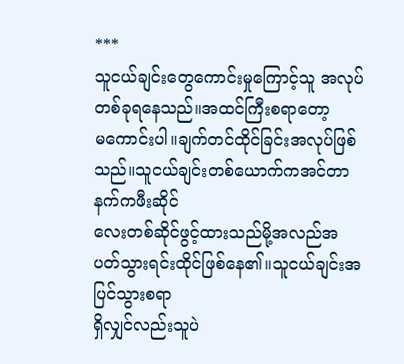***
သူငယ်ချင်းတွေကောင်းမှုကြောင့်သူ အလုပ်တစ်ခုရနေသည်။အထင်ကြီးစရာတော့
မကောင်းပါ။ချက်တင်ထိုင်ခြင်းအလုပ်ဖြစ်သည်။သူငယ်ချင်းတစ်ယောက်ကအင်တာနက်ကဖီးဆိုင်
လေးတစ်ဆိုင်ဖွင့်ထားသည်မို့အလည်အပတ်သွားရင်းထိုင်ဖြစ်နေ၏။သူငယ်ချင်းအပြင်သွားစရာ
ရှိလျှင်လည်းသူပဲ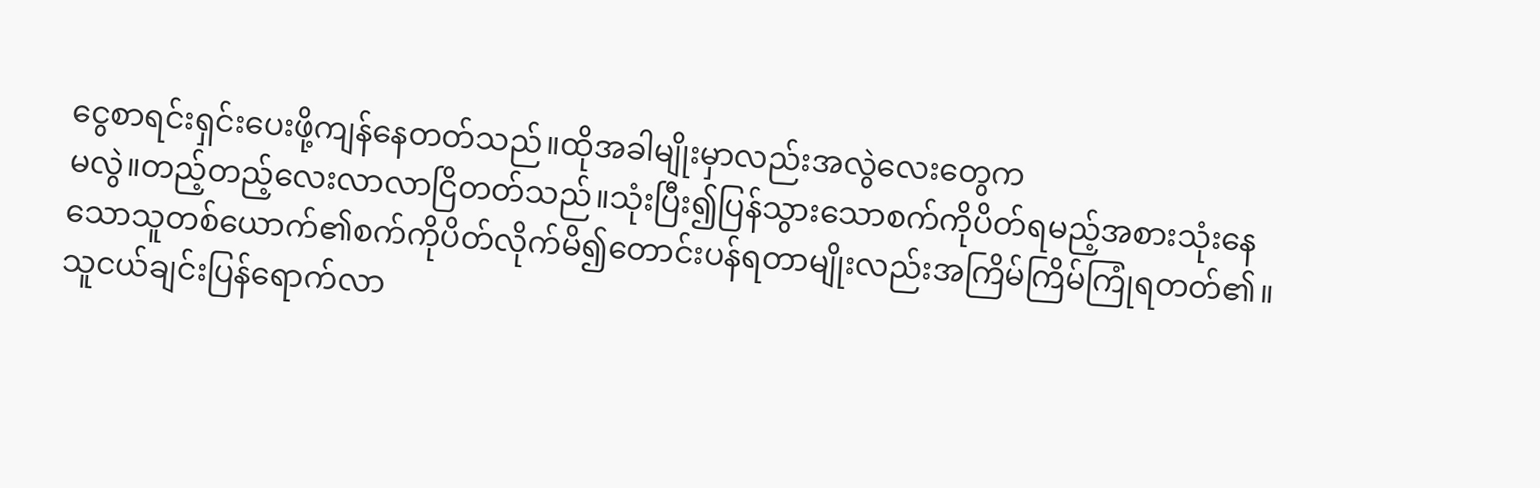ငွေစာရင်းရှင်းပေးဖို့ကျန်နေတတ်သည်။ထိုအခါမျိုးမှာလည်းအလွဲလေးတွေက
မလွဲ။တည့်တည့်လေးလာလာငြိတတ်သည်။သုံးပြီး၍ပြန်သွားသောစက်ကိုပိတ်ရမည့်အစားသုံးနေ
သောသူတစ်ယောက်၏စက်ကိုပိတ်လိုက်မိ၍တောင်းပန်ရတာမျိုးလည်းအကြိမ်ကြိမ်ကြုံရတတ်၏။
သူငယ်ချင်းပြန်ရောက်လာ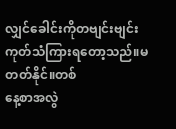လျှင်ခေါင်းကိုတဗျင်းဗျင်းကုတ်သံကြားရတော့သည်။မတတ်နိုင်။တစ်
နေ့စာအလွဲ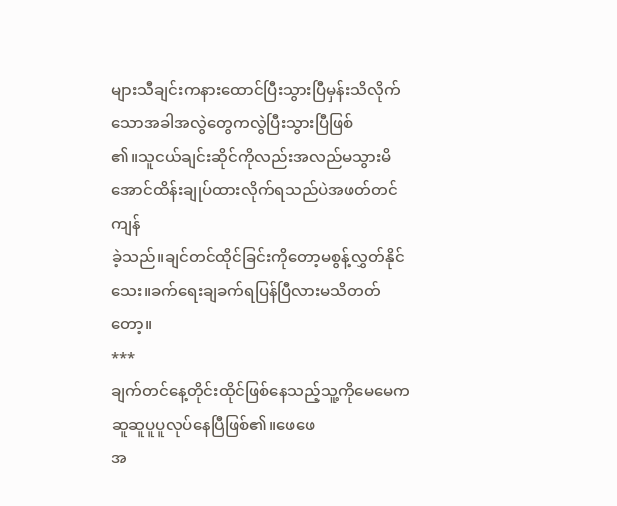များသီချင်းကနားထောင်ပြီးသွားပြီမှန်းသိလိုက်သောအခါအလွဲတွေကလွဲပြီးသွားပြီဖြစ်
၏။သူငယ်ချင်းဆိုင်ကိုလည်းအလည်မသွားမိအောင်ထိန်းချုပ်ထားလိုက်ရသည်ပဲအဖတ်တင်ကျန်
ခဲ့သည်။ချင်တင်ထိုင်ခြင်းကိုတော့မစွန့်လွှတ်နိုင်သေး။ခက်ရေးချခက်ရပြန်ပြီလားမသိတတ်တော့။
***
ချက်တင်နေ့တိုင်းထိုင်ဖြစ်နေသည့်သူ့ကိုမေမေကဆူဆူပူပူလုပ်နေပြီဖြစ်၏။ဖေဖေ
အ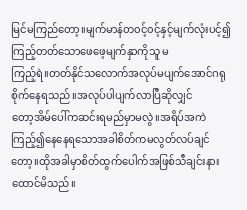မြင်မကြည်တော့။မျက်မာန်တ၀င့်၀င့်နှင့်မျက်လုံးပင့်၍ကြည့်တတ်သောဖေဖေ့မျက်နှာကိုသူ မ
ကြည့်ရဲ။တတ်နိုင်သလောက်အလုပ်မပျက်အောင်ဂရုစိုက်နေရသည်။အလုပ်ပါပျက်လာပြီဆိုလျှင်
တော့အိမ်ပေါ်ကဆင်းရမည်မှာမလွဲ။အရိပ်အကဲကြည့်၍နေနေရသောအခါစိတ်ကမလွတ်လပ်ချင်
တော့။ထိုအခါမှာစိတ်ထွက်ပေါက်အဖြစ်သီချင်းနားထောင်မိသည်။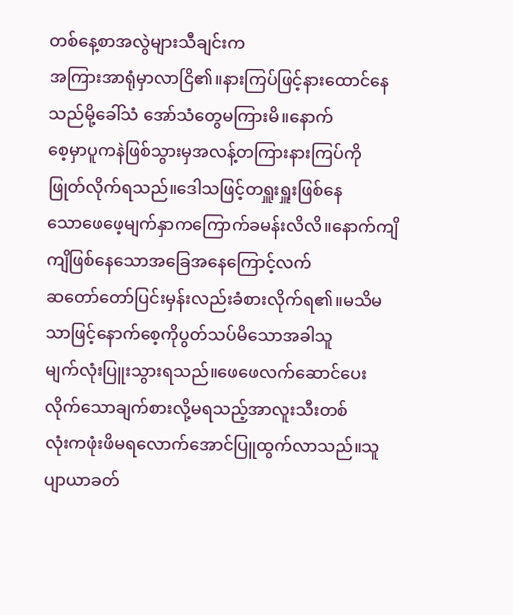တစ်နေ့စာအလွဲများသီချင်းက
အကြားအာရုံမှာလာငြိ၏။နားကြပ်ဖြင့်နားထောင်နေသည်မို့ခေါ်သံ အော်သံတွေမကြားမိ။နောက်
စေ့မှာပူကနဲဖြစ်သွားမှအလန့်တကြားနားကြပ်ကိုဖြုတ်လိုက်ရသည်။ဒေါသဖြင့်တရှူးရှူးဖြစ်နေ
သောဖေဖေ့မျက်နှာကကြောက်ခမန်းလိလိ။နောက်ကျိကျိဖြစ်နေသောအခြေအနေကြောင့်လက်
ဆတော်တော်ပြင်းမှန်းလည်းခံစားလိုက်ရ၏။မသိမသာဖြင့်နောက်စေ့ကိုပွတ်သပ်မိသောအခါသူ
မျက်လုံးပြူးသွားရသည်။ဖေဖေလက်ဆောင်ပေးလိုက်သောချက်စားလို့မရသည့်အာလူးသီးတစ်
လုံးကဖုံးဖိမရလောက်အောင်ပြူထွက်လာသည်။သူပျာယာခတ်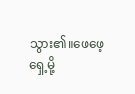သွား၏။ဖေဖေ့ရှေ့မို့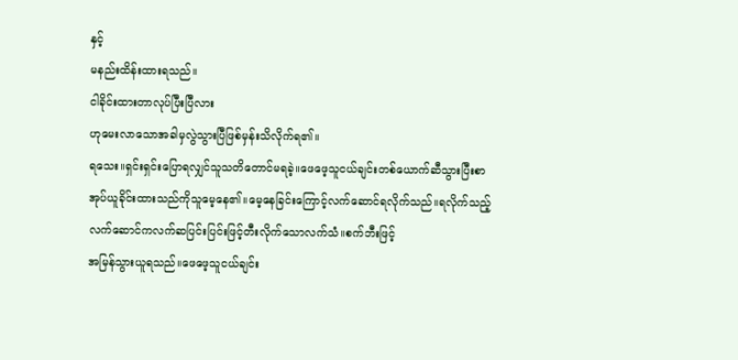နှင့်
မနည်းထိန်းထားရသည်။
ငါခိုင်းထားတာလုပ်ပြီးပြီလား
ဟုမေးလာသောအခါမှလွဲသွားပြီဖြစ်မှန်းသိလိုက်ရ၏။
ရသေး။ရှင်းရှင်းပြောရလျှင်သူသတိတောင်မရခဲ့။ဖေဖေ့သူငယ်ချင်းတစ်ယောက်ဆီသွားပြီးစာ
အုပ်ယူခိုင်းထားသည်ကိုသူမေ့နေ၏။မေ့နေခြင်းကြောင့်လက်ဆောင်ရလိုက်သည်။ရလိုက်သည့်
လက်ဆောင်ကလက်ဆပြင်းပြင်းဖြင့်တီးလိုက်သောလက်သံ။စက်ဘီးဖြင့်
အမြန်သွားယူရသည်။ဖေဖေ့သူငယ်ချင်း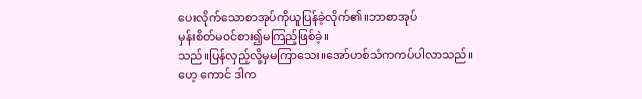ပေးလိုက်သောစာအုပ်ကိုယူပြန်ခဲ့လိုက်၏။ဘာစာအုပ်
မှန်းစိတ်မ၀င်စား၍မကြည့်ဖြစ်ခဲ့။
သည်။ပြန်လှည့်လို့မှမကြာသေး။အော်ဟစ်သံကကပ်ပါလာသည်။
ဟေ့ ကောင် ဒါက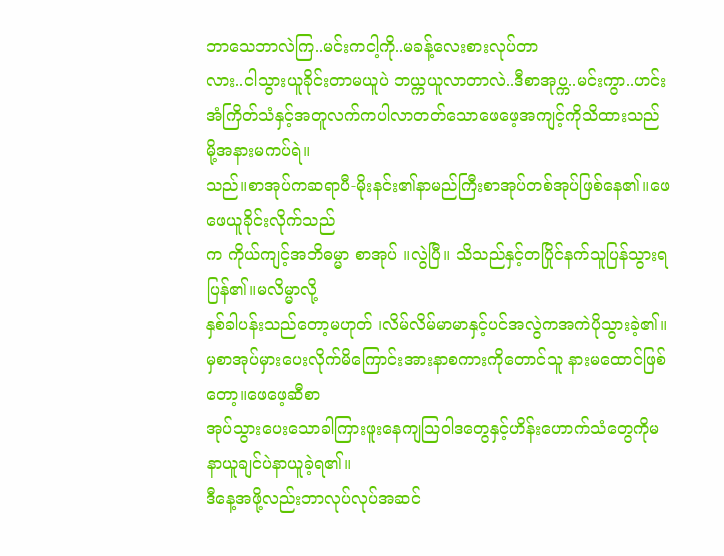ဘာသေဘာလဲကြ..မင်းကငါ့ကို..မခန့်လေးစားလုပ်တာ
လား..ငါသွားယူခိုင်းတာမယူပဲ ဘယ္ကယူလာတာလဲ..ဒီစာအုပ္က..မင်းကွာ..ဟင်း
အံကြိတ်သံနှင့်အတူလက်ကပါလာတတ်သောဖေဖေ့အကျင့်ကိုသိထားသည်
မို့အနားမကပ်ရဲ။
သည်။စာအုပ်ကဆရာပီ-မိုးနင်း၏နာမည်ကြီးစာအုပ်တစ်အုပ်ဖြစ်နေ၏။ဖေဖေယူခိုင်းလိုက်သည်
က ကိုယ်ကျင့်အဘိဓမ္မာ စာအုပ် ။လွဲပြီ။ သိသည်နှင့်တပြိုင်နက်သူပြန်သွားရပြန်၏။မလိမ္မာလို့
နှစ်ခါပန်းသည်တော့မဟုတ် ၊လိမ်လိမ်မာမာနှင့်ပင်အလွဲကအကဲပိုသွားခဲ့၏။
မှစာအုပ်မှားပေးလိုက်မိကြောင်းအားနာစကားကိုတောင်သူ နားမထောင်ဖြစ်တော့။ဖေဖေ့ဆီစာ
အုပ်သွားပေးသောခါကြားဖူးနေကျသြဝါဒတွေနှင့်ဟိန်းဟောက်သံတွေကိုမနာယူချင်ပဲနာယူခဲ့ရ၏။
ဒီနေ့အဖို့လည်းဘာလုပ်လုပ်အဆင်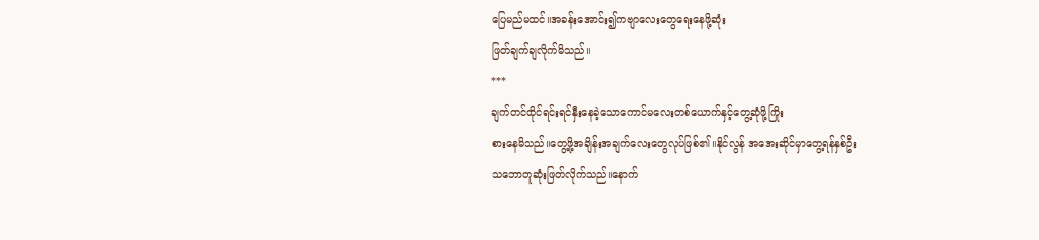ပြေမည်မထင်။အခန်းအောင်း၍ကဗျာလေးတွေရေးနေဖို့ဆုံး
ဖြတ်ချက်ချလိုက်မိသည်။
***
ချက်တင်ထိုင်ရင်းရင်နှီးနေခဲ့သောကောင်မလေးတစ်ယောက်နှင့်တွေ့ဆုံဖို့ကြိုး
စားနေမိသည်။တွေ့ဖို့အချိန်းအချက်လေးတွေလုပ်ဖြစ်၏။နိုင်လွန် အအေးဆိုင်မှာတွေ့ရန်နှစ်ဦး
သဘောတူဆုံးဖြတ်လိုက်သည်။နောက်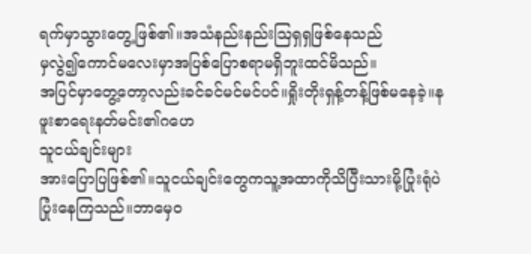ရက်မှာသွားတွေ့ဖြစ်၏။အသံနည်းနည်းသြရှရှဖြစ်နေသည်
မှလွဲ၍ကောင်မလေးမှာအပြစ်ပြောစရာမရှိဘူးထင်မိသည်။
အပြင်မှာတွေ့တော့လည်းခင်ခင်မင်မင်ပင်။ရှိုးတိုးရှန့်တန့်ဖြစ်မနေခဲ့။နဖူးစာရေးနတ်မင်း၏ဂဟေ
သူငယ်ချင်းများ
အားပြောပြဖြစ်၏။သူငယ်ချင်းတွေကသူ့အထာကိုသိပြီးသားမို့ပြုံးရုံပဲပြုံးနေကြသည်။ဘာမှေ၀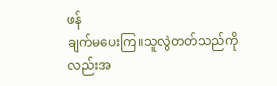ဖန်
ချက်မပေးကြ။သူလွဲတတ်သည်ကိုလည်းအ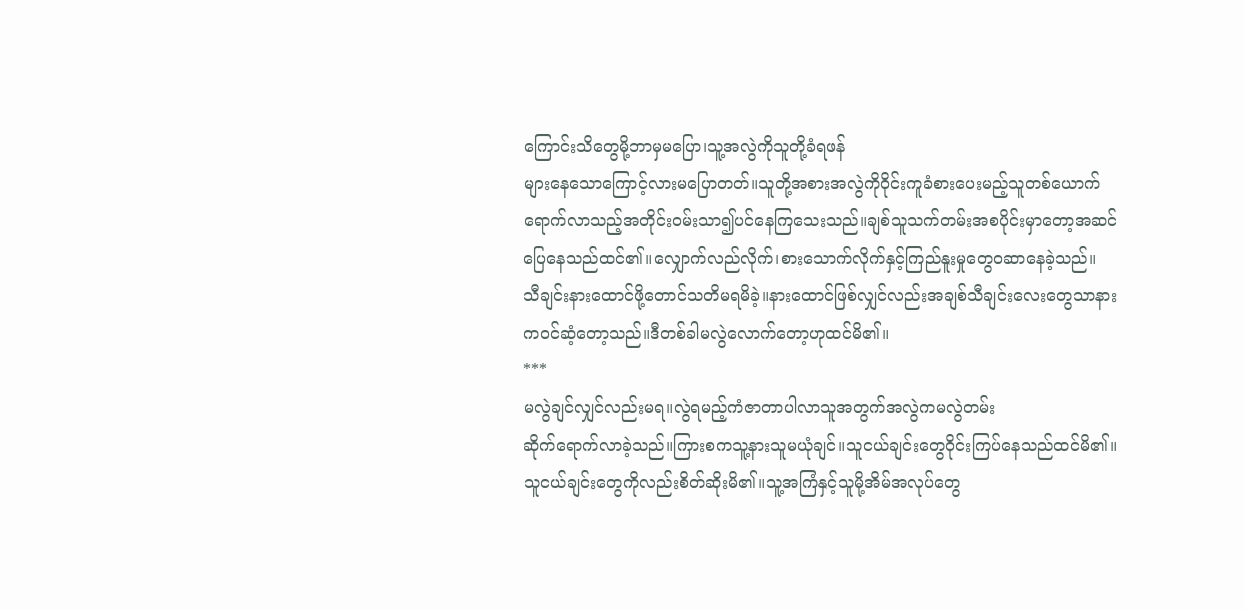ကြောင်းသိတွေမို့ဘာမှမပြော၊သူ့အလွဲကိုသူတို့ခံရဖန်
များနေသောကြောင့်လားမပြောတတ်။သူတို့အစားအလွဲကို၀ိုင်းကူခံစားပေးမည့်သူတစ်ယောက်
ရောက်လာသည့်အတိုင်း၀မ်းသာ၍ပင်နေကြသေးသည်။ချစ်သူသက်တမ်းအစပိုင်းမှာတော့အဆင်
ပြေနေသည်ထင်၏။လျှောက်လည်လိုက်၊စားသောက်လိုက်နှင့်ကြည်နူးမှုတွေ၀ဆာနေခဲ့သည်။
သီချင်းနားထောင်ဖို့တောင်သတိမရမိခဲ့။နားထောင်ဖြစ်လျှင်လည်းအချစ်သီချင်းလေးတွေသာနား
က၀င်ဆံ့တော့သည်။ဒီတစ်ခါမလွဲလောက်တော့ဟုထင်မိ၏။
***
မလွဲချင်လျှင်လည်းမရ။လွဲရမည့်ကံဇာတာပါလာသူအတွက်အလွဲကမလွဲတမ်း
ဆိုက်ရောက်လာခဲ့သည်။ကြားစကသူ့နားသူမယုံချင်။သူငယ်ချင်းတွေ၀ိုင်းကြပ်နေသည်ထင်မိ၏။
သူငယ်ချင်းတွေကိုလည်းစိတ်ဆိုးမိ၏။သူ့အကြံနှင့်သူမို့အိမ်အလုပ်တွေ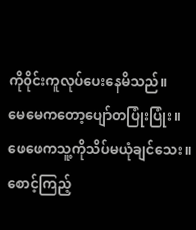ကို၀ိုင်းကူလုပ်ပေးနေမိသည်။
မေမေကတော့ပျော်တပြုံးပြုံး။ဖေဖေကသူ့ကိုသိပ်မယုံချင်သေး။စောင့်ကြည့်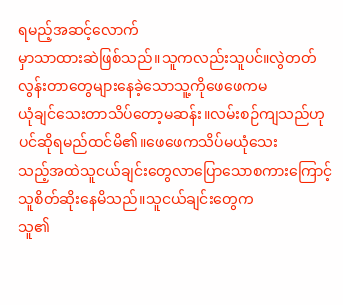ရမည့်အဆင့်လောက်
မှာသာထားဆဲဖြစ်သည်။သူကလည်းသူပင်။လွဲတတ်လွန်းတာတွေများနေခဲ့သောသူ့ကိုဖေဖေကမ
ယုံချင်သေးတာသိပ်တော့မဆန်း။လမ်းစဉ်ကျသည်ဟုပင်ဆိုရမည်ထင်မိ၏။ဖေဖေကသိပ်မယုံသေး
သည့်အထဲသူငယ်ချင်းတွေလာပြောသောစကားကြောင့်သူစိတ်ဆိုးနေမိသည်။သူငယ်ချင်းတွေက
သူ၏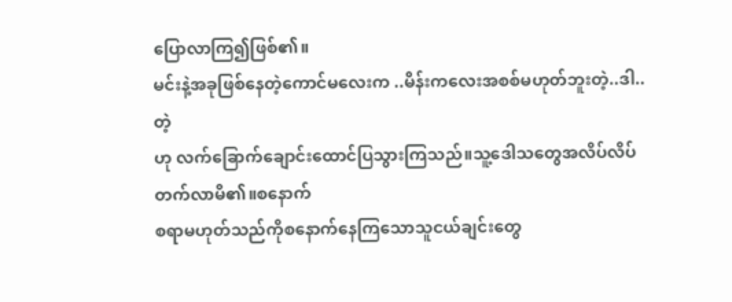ပြောလာကြ၍ဖြစ်၏။
မင်းနဲ့အခုဖြစ်နေတဲ့ကောင်မလေးက ..မိန်းကလေးအစစ်မဟုတ်ဘူးတဲ့..ဒါ.. တဲ့
ဟု လက်ခြောက်ချောင်းထောင်ပြသွားကြသည်။သူ့ဒေါသတွေအလိပ်လိပ်တက်လာမိ၏။စနောက်
စရာမဟုတ်သည်ကိုစနောက်နေကြသောသူငယ်ချင်းတွေ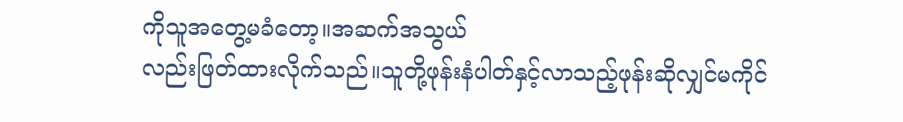ကိုသူအတွေ့မခံတော့။အဆက်အသွယ်
လည်းဖြတ်ထားလိုက်သည်။သူတို့ဖုန်းနံပါတ်နှင့်လာသည့်ဖုန်းဆိုလျှင်မကိုင်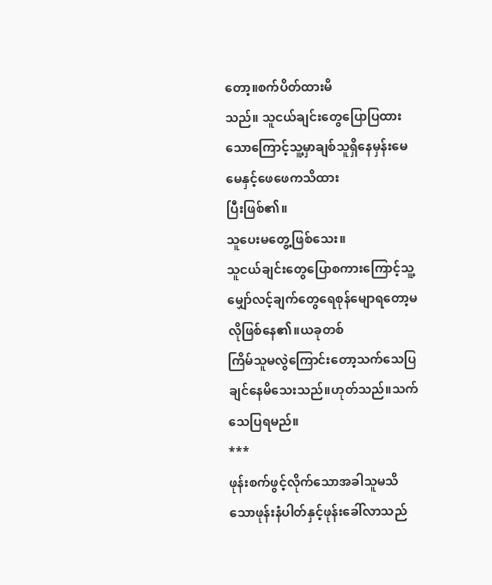တော့။စက်ပိတ်ထားမိ
သည်။ သူငယ်ချင်းတွေပြောပြထားသောကြောင့်သူ့မှာချစ်သူရှိနေမှန်းမေမေနှင့်ဖေဖေကသိထား
ပြီးဖြစ်၏။
သူပေးမတွေ့ဖြစ်သေး။
သူငယ်ချင်းတွေပြောစကားကြောင့်သူ့မျှော်လင့်ချက်တွေရေစုန်မျောရတော့မလိုဖြစ်နေ၏။ယခုတစ်
ကြိမ်သူမလွဲကြောင်းတော့သက်သေပြချင်နေမိသေးသည်။ဟုတ်သည်။သက်သေပြရမည်။
***
ဖုန်းစက်ဖွင့်လိုက်သောအခါသူမသိသောဖုန်းနံပါတ်နှင့်ဖုန်းခေါ်လာသည်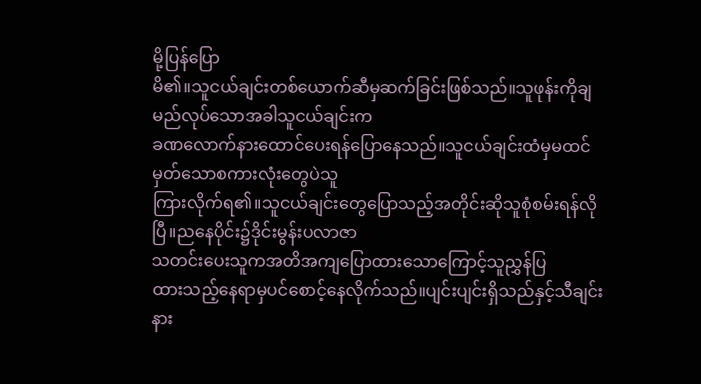မို့ပြန်ပြော
မိ၏။သူငယ်ချင်းတစ်ယောက်ဆီမှဆက်ခြင်းဖြစ်သည်။သူဖုန်းကိုချမည်လုပ်သောအခါသူငယ်ချင်းက
ခဏလောက်နားထောင်ပေးရန်ပြောနေသည်။သူငယ်ချင်းထံမှမထင်မှတ်သောစကားလုံးတွေပဲသူ
ကြားလိုက်ရ၏။သူငယ်ချင်းတွေပြောသည့်အတိုင်းဆိုသူစုံစမ်းရန်လိုပြီ။ညနေပိုင်း၌ဒိုင်းမွန်းပလာဇာ
သတင်းပေးသူကအတိအကျပြောထားသောကြောင့်သူညွှန်ပြ
ထားသည့်နေရာမှပင်စောင့်နေလိုက်သည်။ပျင်းပျင်းရှိသည်နှင့်သီချင်းနား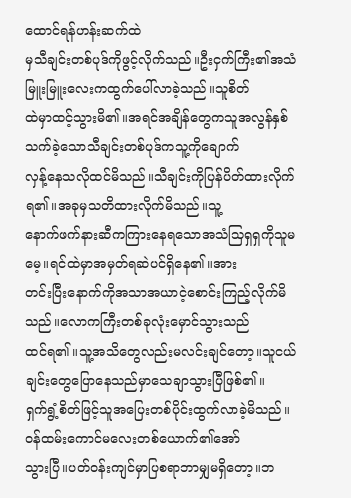ထောင်ရန်ဟန်းဆက်ထဲ
မှသီချင်းတစ်ပုဒ်ကိုဖွင့်လိုက်သည်။ဦးငှက်ကြီး၏အသံမြူးမြူးလေးကထွက်ပေါ်လာခဲ့သည်။သူစိတ်
ထဲမှာထင့်သွားမိ၏။အရင်အချိန်တွေကသူအလွန်နှစ်သက်ခဲ့သောသီချင်းတစ်ပုဒ်ကသူ့ကိုချောက်
လှန့်နေသလိုထင်မိသည်။သီချင်းကိုပြန်ပိတ်ထားလိုက်ရ၏။အခုမှသတိထားလိုက်မိသည်။သူ့
နောက်ဖက်နားဆီကကြားနေရသောအသံသြရှရှကိုသူမမေ့။ရင်ထဲမှာအမှတ်ရဆဲပင်ရှိနေ၏။အား
တင်းပြီးနောက်ကိုအသာအယာငဲ့စောင်းကြည့်လိုက်မိသည်။လောကကြီးတစ်ခုလုံးမှောင်သွားသည်
ထင်ရ၏။သူ့အသိတွေလည်းမလင်းချင်တော့။သူငယ်ချင်းတွေပြောနေသည်မှာသေချာသွားပြီဖြစ်၏။
ရှက်ရွံ့စိတ်ဖြင့်သူအပြေးတစ်ပိုင်းထွက်လာခဲ့မိသည်။၀န်ထမ်းကောင်မလေးတစ်ယောက်၏အော်
သွားပြီ။ပတ်၀န်းကျင်မှာပြစရာဘာမျှမရှိတော့။ဘ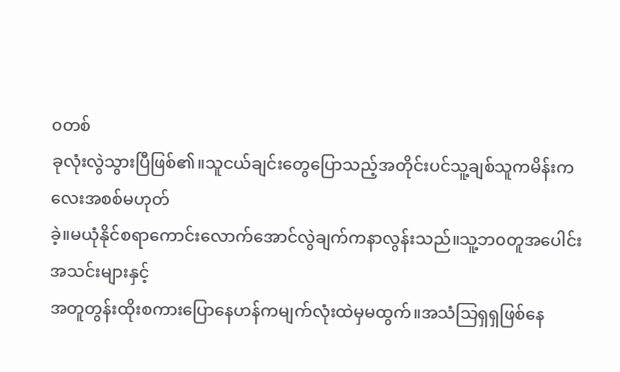၀တစ်
ခုလုံးလွဲသွားပြီဖြစ်၏။သူငယ်ချင်းတွေပြောသည့်အတိုင်းပင်သူ့ချစ်သူကမိန်းကလေးအစစ်မဟုတ်
ခဲ့။မယုံနိုင်စရာကောင်းလောက်အောင်လွဲချက်ကနာလွန်းသည်။သူ့ဘ၀တူအပေါင်းအသင်းများနှင့်
အတူတွန်းထိုးစကားပြောနေဟန်ကမျက်လုံးထဲမှမထွက်။အသံသြရှရှဖြစ်နေ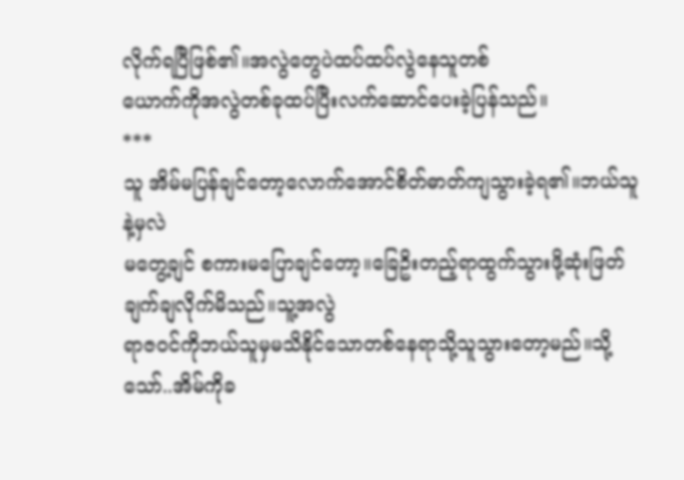လိုက်ရပြီဖြစ်၏။အလွဲတွေပဲထပ်ထပ်လွဲနေသူတစ်
ယောက်ကိုအလွဲတစ်ခုထပ်ပြီးလက်ဆောင်ပေးခဲ့ပြန်သည်။
***
သူ အိမ်မပြန်ချင်တော့လောက်အောင်စိတ်ဓာတ်ကျသွားခဲ့ရ၏။ဘယ်သူနဲ့မှလဲ
မတွေ့ချင် စကားမပြောချင်တော့။ခြေဥိးတည့်ရာထွက်သွားဖို့ဆုံးဖြတ်ချက်ချလိုက်မိသည်။သူ့အလွဲ
ရာဇ၀င်ကိုဘယ်သူမှမသိနိုင်သောတစ်နေရာသို့သူသွားတော့မည်။သို့သော်..အိမ်ကိုခ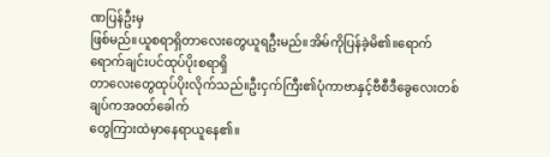ဏပြန်ဦးမှ
ဖြစ်မည်။ယူစရာရှိတာလေးတွေယူရဦးမည်။အိမ်ကိုပြန်ခဲ့မိ၏။ရောက်ရောက်ချင်းပင်ထုပ်ပိုးစရာရှိ
တာလေးတွေထုပ်ပိုးလိုက်သည်။ဦးငှက်ကြီး၏ပုံကာဗာနှင့်ဗီစီဒီခွေလေးတစ်ချပ်ကအ၀တ်ခေါက်
တွေကြားထဲမှာနေရာယူနေ၏။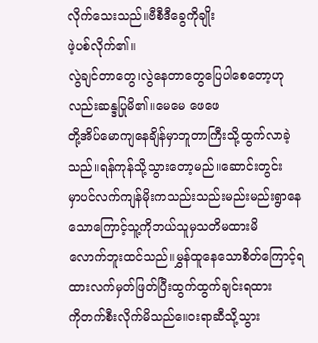လိုက်သေးသည်။ဗီစီဒီခွေကိုချိုး
ဖဲ့ပစ်လိုက်၏။
လွဲချင်တာတွေ၊လွဲနေတာတွေပြေပါစေတော့ဟုလည်းဆန္ဒပြုမိ၏။မေမေ ဖေဖေ
တို့အိပ်မောကျနေချိန်မှာဘူတာကြီးသို့ထွက်လာခဲ့သည်။ရန်ကုန်သို့သွားတော့မည်။ဆောင်းတွင်း
မှာပင်လက်ကျန်မိုးကသည်းသည်းမည်းမည်းရွာနေသောကြောင့်သူ့ကိုဘယ်သူမှသတိမထားမိ
လောက်ဘူးထင်သည်။မွှန်ထူနေသောစိတ်ကြောင့်ရထားလက်မှတ်ဖြတ်ပြီးထွက်ထွက်ချင်းရထား
ကိုတက်စီးလိုက်မိသည်။ေ၀းရာဆီသို့သွား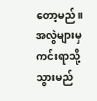တော့မည်။အလွဲများမှကင်းရာသို့သွားမည်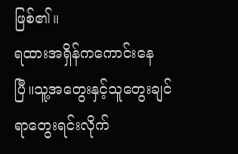ဖြစ်၏။
ရထားအရှိန်ကကောင်းနေပြီ။သူ့အတွေးနှင့်သူတွေးချင်ရာတွေးရင်းလိုက်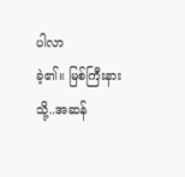ပါလာ
ခဲ့၏။ မြစ်ကြီးနားသို့..အဆန်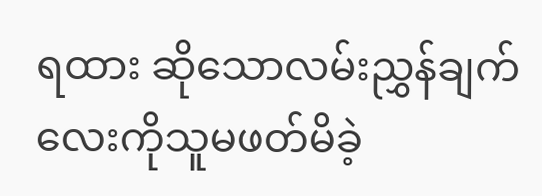ရထား ဆိုသောလမ်းညွှန်ချက်လေးကိုသူမဖတ်မိခဲ့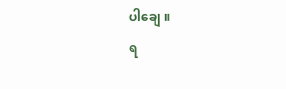ပါချေ ။
ရ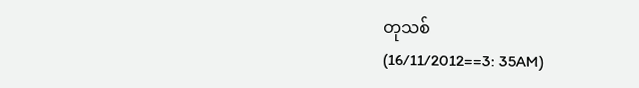တုသစ်
(16/11/2012==3: 35AM)